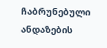ჩაბრუნებული ანდაზების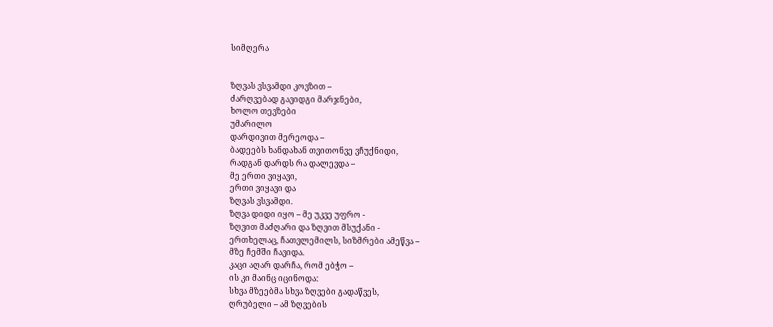სიმღერა


ზღვას ვსვამდი კოვზით –
ძარღვებად გავიდგი მარჯნები,
ხოლო თევზები
უმარილო
დარდივით მერეოდა –
ბადეებს ხანდახან თვითონვე ვჩუქნიდი,
რადგან დარდს რა დალევდა –
მე ერთი ვიყავი,
ერთი ვიყავი და
ზღვას ვსვამდი.
ზღვა დიდი იყო – მე უკვე უფრო -
ზღვით მაძღარი და ზღვით მსუქანი -
ერთხელაც, ჩათვლემილს, სიზმრები ამეწვა –
მზე ჩემში ჩავიდა.
კაცი აღარ დარჩა, რომ ებჭო –
ის კი მაინც იცინოდა:
სხვა მზეებმა სხვა ზღვები გადაწვეს,
ღრუბელი – ამ ზღვების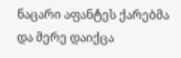ნაცარი აფანტეს ქარებმა
და მერე დაიქცა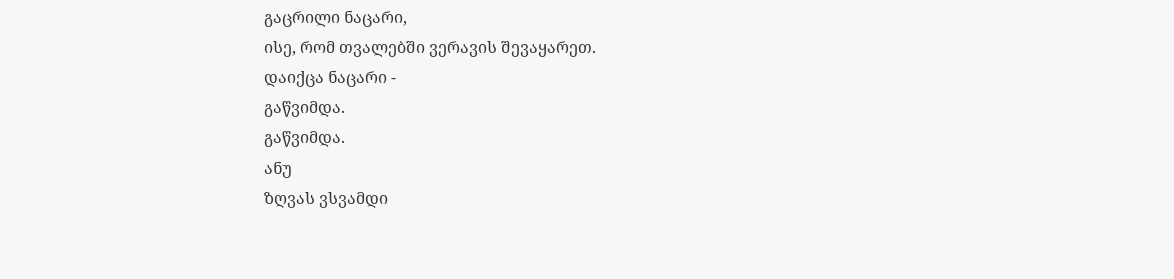გაცრილი ნაცარი,
ისე, რომ თვალებში ვერავის შევაყარეთ.
დაიქცა ნაცარი -
გაწვიმდა.
გაწვიმდა.
ანუ
ზღვას ვსვამდი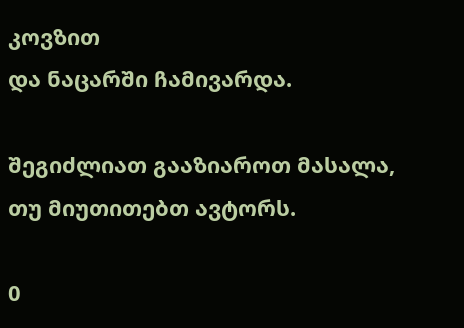კოვზით
და ნაცარში ჩამივარდა.

შეგიძლიათ გააზიაროთ მასალა, თუ მიუთითებთ ავტორს.

0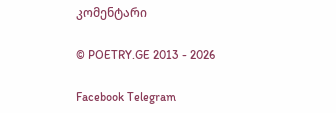კომენტარი

© POETRY.GE 2013 - 2026

Facebook Telegram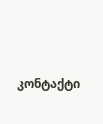კონტაქტი